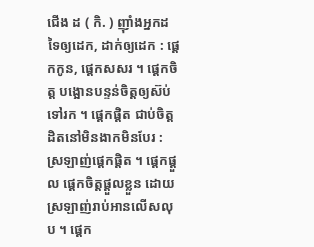ជើង ដ ( កិ. ) ញ៉ាំងអ្នកដទៃឲ្យដេក, ដាក់ឲ្យដេក : ផ្ដេកកូន, ផ្ដេកសសរ ។ ផ្ដេកចិត្ត បង្អោនបន្ទន់ចិត្តឲ្យស៊ប់ទៅរក ។ ផ្ដេកផ្ដិត ជាប់ចិត្តដិតនៅមិនងាកមិនបែរ : ស្រឡាញ់ផ្ដេកផ្ដិត ។ ផ្ដេកផ្ដួល ផ្ដេកចិត្តផ្ដួលខ្លួន ដោយស្រឡាញ់រាប់អានលើសលុប ។ ផ្ដេក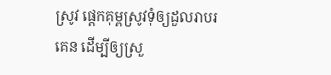ស្រូវ ផ្ដេកគុម្ពស្រូវទុំឲ្យដួលរាបរគេន ដើម្បីឲ្យស្រួ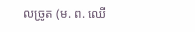លច្រូត (ម. ព. ឈើ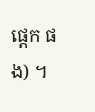ផ្ដេក ផង) ។